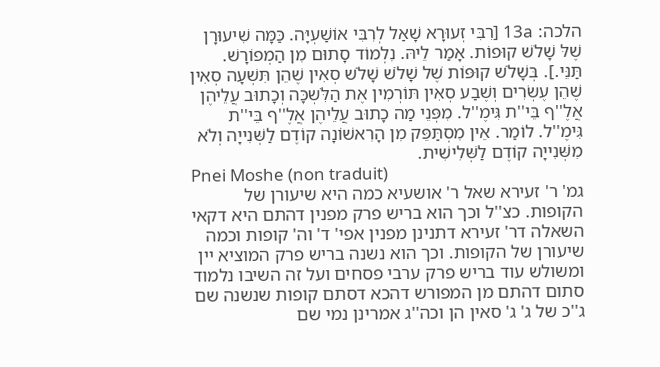הלכה: 13a [רִבִּי זְעוּרָא שָׁאַל לְרִבִּי אוֹשַׁעְיָּה. כַּמָּה שִׁיעוּרָן שֶׁלּ שָׁלֹשׁ קוּפוֹת. אָמַר לֵיהּ. נִלְמוֹד סָתוּם מִן הַמְפוֹרָשׁ. תַּנֵּי.]. בְּשָׁלֹשׁ קוּפּוֹת שֶׁל שָׁלֹשׁ שָׁלֹשׁ סְאִין שֶׁהֵן תִּשְׁעָה סְאִין שֶׁהֵן עֶשְׂרִים וְשֶׁבַע סְאִין תּוֹרְמִין אֶת הַלִֹּשְכָּה וְכָתוּב עֲלֵיהֶן אֲלֶ''ף בֵּי''ת גִּימֶ''ל. מִפְּנֵי מַה כָתוּב עֲלֵיהֶן אֲלֶ''ף בֵּי''ת גִּימֶ''ל. לוֹמַר. אֵין מִסְתַּפֵּק מִן הָרִאשׁוֹנָה קוֹדֶם לַשְּׁנִייָה וְלֹא מִשְּׁנִייָה קוֹדֶם לַשְּׁלִישִׁית.
Pnei Moshe (non traduit)
גמ' ר' זעירא שאל ר' אושעיא כמה היא שיעורן של הקופות. כצ''ל וכך הוא בריש פרק מפנין דהתם היא דקאי השאלה דר' זעירא דתנינן מפנין אפי' ד' וה' קופות וכמה שיעורן של הקופות. וכך הוא נשנה בריש פרק המוציא יין ומשולש עוד בריש פרק ערבי פסחים ועל זה השיבו נלמוד סתום דהתם מן המפורש דהכא דסתם קופות שנשנה שם ג''כ של ג' ג' סאין הן וכה''ג אמרינן נמי שם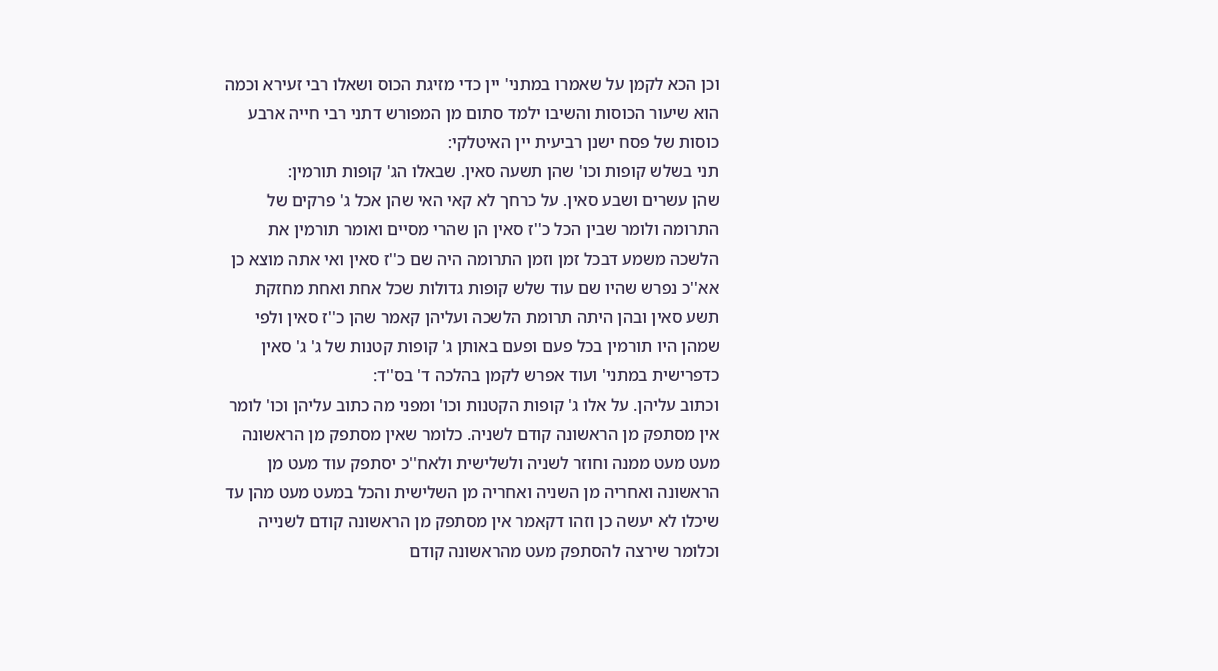וכן הכא לקמן על שאמרו במתני' יין כדי מזיגת הכוס ושאלו רבי זעירא וכמה הוא שיעור הכוסות והשיבו ילמד סתום מן המפורש דתני רבי חייה ארבע כוסות של פסח ישנן רביעית יין האיטלקי:
תני בשלש קופות וכו' שהן תשעה סאין. שבאלו הג' קופות תורמין:
שהן עשרים ושבע סאין. על כרחך לא קאי האי שהן אכל ג' פרקים של התרומה ולומר שבין הכל כ''ז סאין הן שהרי מסיים ואומר תורמין את הלשכה משמע דבכל זמן וזמן התרומה היה שם כ''ז סאין ואי אתה מוצא כן אא''כ נפרש שהיו שם עוד שלש קופות גדולות שכל אחת ואחת מחזקת תשע סאין ובהן היתה תרומת הלשכה ועליהן קאמר שהן כ''ז סאין ולפי שמהן היו תורמין בכל פעם ופעם באותן ג' קופות קטנות של ג' ג' סאין כדפרישית במתני' ועוד אפרש לקמן בהלכה ד' בס''ד:
וכתוב עליהן. על אלו ג' קופות הקטנות וכו' ומפני מה כתוב עליהן וכו' לומר אין מסתפק מן הראשונה קודם לשניה. כלומר שאין מסתפק מן הראשונה מעט מעט ממנה וחוזר לשניה ולשלישית ולאח''כ יסתפק עוד מעט מן הראשונה ואחריה מן השניה ואחריה מן השלישית והכל במעט מעט מהן עד שיכלו לא יעשה כן וזהו דקאמר אין מסתפק מן הראשונה קודם לשנייה וכלומר שירצה להסתפק מעט מהראשונה קודם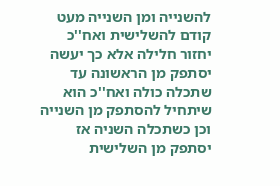להשנייה ומן השנייה מעט קודם להשלישית ואח''כ יחזור חלילה אלא כך יעשה יסתפק מן הראשונה עד שתכלה כולה ואח''כ הוא שיתחיל להסתפק מן השנייה וכן כשתכלה השניה אז יסתפק מן השלישית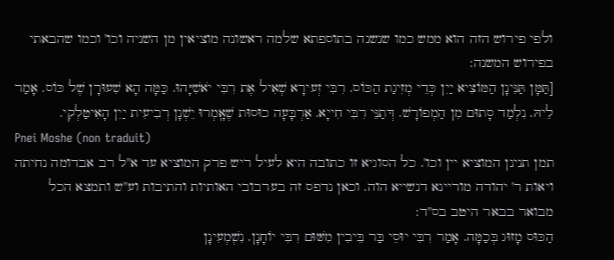ולפי פירוש הזה הוא ממש כמו שנשנה בתוספתא שלמה ראשונה מוציאין מן השניה וכו' וכמו שהבאתי בפירוש המשנה:
[תַּמָּן תַּנִּינָן הַמּוֹצִיא יַיִן כְּדֵי מְזִיגַת הַכּוֹס. רִבִּי זְעירָא שְׁאִיל אֶת רִבִּי יֹאשִׁיָּהוּ. כַּמָּה הָא שִׁעוּרָן שֶׁל כּוֹס. אָמַר לֵיהּ. נִלְמַד סָתוּם מִן הַמְפוֹרָשׁ. דְּתַנֵּי רִבִּי חִייָא. אַרְבָּעָה כוּסוּת שֶׁאָֽמְרוּ יֵשְׁנָן רְבִיעִית יַיִן הָאִיטַלְקִי.
Pnei Moshe (non traduit)
תמן תנינן המוציא יין וכו'. כל הסוגיא זו כתובה היא לעיל ריש פרק המוציא עד א''ל רב אבדומה נחיתה ויאות ר' יהודה מוריינא דנשייא הוה. וכאן נדפס זה בערבובי האותיות והתיבות וע''ש ותמצא הכל מבואר בבאר היטב בס''ד:
הַכּוּס מָזוּג בְּכַמָּה. אָמַר רִבִּי יוּסֵי בַּר בֵּיבִין מִשּׁוּם רִבִּי יוֹחָנָן. נִשְׁמְעִינָן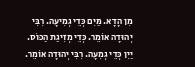מִן הָדָא. מַּיִם כְּדֵי גְמִיעָה. רִבִּי יְהוּדָה אוֹמֵר. כְּדֵי מְזִיגַת הַכּוֹס. יַיִן כְּדֵי גְמִעָה. רִבִּי יְהוּדָה אוֹמֵר.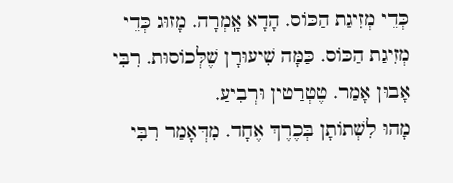כְּדֵי מְזִיגַת הַכּוֹס. הָדָא אָֽמְרָה. מָזוּג כְּדֵי מְזִיגַת הַכּוֹס. כַּמָּה שִׁיעוּרָן שֶׁלְּכוֹסוּת. רִבִּי אָבוּן אָמַר. טֶטְרַטין וּרְבִיעַ.
מָהוּ לִשְׁתוֹתָן בְּכֶרֶךְ אֶחָד. מִדְּאָמַר רִבִּי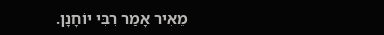מֵאִיר אָמַר רִבִּי יוֹחָנָן.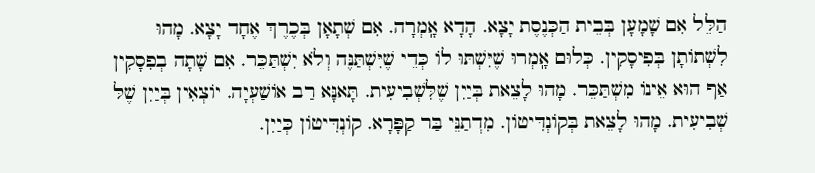הַלֵּל אִם שָׁמָעָן בְּבֵית הַכְּנֶסֶת יָצָא. הָדָא אָֽמְרָה. אִם שְׁתָאָן בְּכֶרֶךְ אֶחָד יָצָא. מָהוּ לִשְׁתוֹתָן בְּפִיסָקִין. כְּלוּם אָֽמְרוּ שֶׁיִּשְׁתּוּ לוֹ כְּדֵי שֶׁיִּשְׁתַּנֶּה וְלֹא יִשְׁתַּכֵּר. אִם שָׁתָה בְפִסָקִין אַף הוּא אֵינוֹ מִשְׁתַּכֵּר. מָהוּ לָצֵאת בְּיַיִן שֶׁלִּשְׁבִיעִית. תָּאנָּא רַב אוֹשַׁעְיָה. יוֹצְאִין בְּיַיִן שֶׁלּ שְׁבִיעִית. מָהוּ לָצֵאת בְּקוֹנְדִּיטוֹן. מִדְתַנֵּי בַּר קַפָּרָא. קוֹנְדִּיטוֹן כְּיַיִן.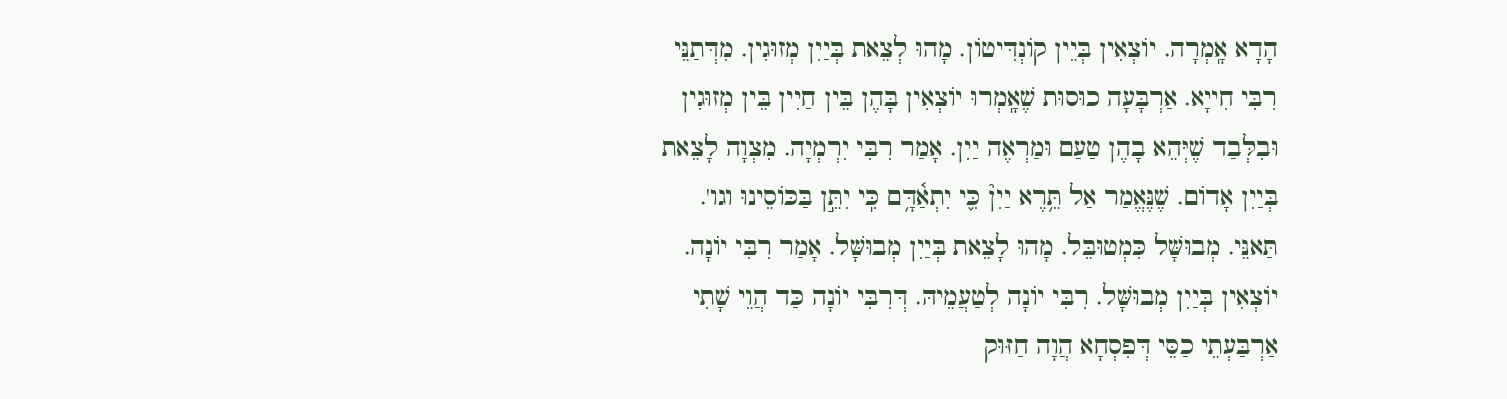הָדָא אָֽמְרָה. יוֹצְאִין בְּיֵין קוֹנְדִּיטוֹן. מָהוּ לְצֵאת בְּיַיִן מְזוּגִין. מִדְּתַנֵּי רִבִּי חִייָא. אַרְבָּעָה כוּסוּת שֶׁאָֽמְרוּ יוֹצְאִין בָּהֶן בֵּין חַיִין בֵּין מְזוּגִין וּבִלְּבַד שֶׁיְּהֵא בָהֶן טַעַם וּמַרְאֶה יַיִן. אָמַר רִבִּי יִרְמְיָה. מִצְוָה לָצֵאת בְּיַיִן אָדוֹם. שֶׁנֶּאֱמַר אַל תֵּ֥רֶא יַיִן֘ כִּ֪י יִתְאַ֫דָּ֥ם כִּֽי יִתֵּ֣ן בַּכּוֹסֵינוּ וגו'. תַּאנֵּי. מְבוּשָּׁל כִּמְטוּבֵּל. מָהוּ לָצֵאת בְּיַיִן מְבוּשָּׁל. אָמַר רִבִּי יוֹנָה. יוֹצְאִין בְּיַיִן מְבוּשָּׁל. רִבִּי יוֹנָה לְטַעֲמֵיהּ. דְּרִבִּי יוֹנָה כַּד הֲוֵי שָׁתִי אַרְבַּעְתֵי כַסֵּי דְּפִסְחָא הֲוָה חַזּוּק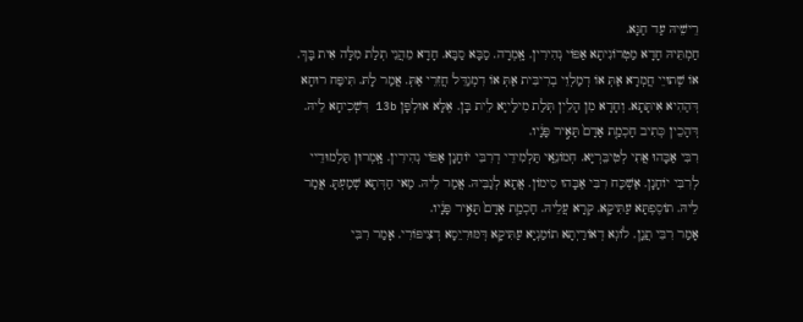רֵישֵׁיהּ עַד חַגָּא.
חַמְתֵּיהּ חָדָא מַטְרוֹנִיתָא אַפּוֹי נְהִירִין. אָֽמְרָה. סַבָּא סַבָּא. חָדָא מֵהֲנֵי תְלַת מִלָּה אִית בָּךְ. אוֹ שְׁתוּיֵי חֲמְרָא אַתְּ אוֹ דְמַלְוֵי בְרִיבִּית אַתְּ אוֹ דִמְגַדֵּל חֲזִרֵי אַתְּ. אֲמַר לָתּ. תִּיפַּח רוּחָא דְּהַהִיא אִיתָּתָא. וְחָדָא מִן הָלֵין תְּלַת מִילַּייָא לֵית בָּן. אֶלָּא אוּלְפָּן 13b דִּשְׁכִיחָא לֵיהּ. דְּהָכֵין כְּתִיב חָכְמַ֤ת אָדָם֙ תָּאִ֣יר פָּנָ֔יו.
רִבִּי אַבָּהוּ אֲתִי לְטִיבֵּרְיָּא. חְמוֹנֵַאי תַּלְמִידֵי דְרִבִּי יוֹחָנָן אַפּוֹי נְהִירִין. אָֽמְרוּן תַּלְמוּדֵיי לְרִבִּי יוֹחָנָן. אַשְׁכַּח רִבִּי אַבָּהוּ סִימוֹן. אֲתָא לְגַבֵּיהּ. אֲמַר לֵיהּ. מַאי חַדְּתָא שְׁמַעְתָּ. אֲמַר לֵיהּ. תוֹסֶפְתָּא עַתִּיקָא. קְרָא עֲלֵיהּ. חָכְמַ֤ת אָדָם֙ תָּאִ֣יר פָּנָ֔יו.
אָמַר רִבִּי תֲִנָן. לוֹגְא דְאוֹרַיְתָא תוֹמַנְיָא עַתִּיקָא דְּמּוּרִיֵסָא דְצִיפּוֹרִי. אָמַר רִבִּי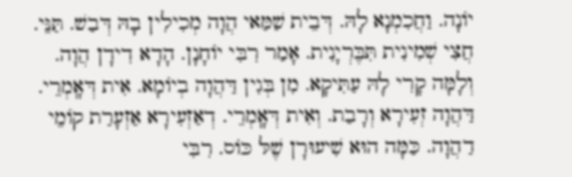יוֹנָה. וַחֲכִמְנָא לָהּ. דְּבֵית שַׁמַּאי הֲוָה מְכִילִין בָהּ דְּבַשׁ. תַּנֵּי. חֲצִי שְׁמִינִית תִּבֶּרְיָנִית. אָמַר רִבִּי יוֹחָנָן. הָדָא דִידָן הֲוָה. וְלָמָּה קָרִי לָהּ עַתִּיקָא. מִן בְּגִין דַּהֲוָה בְיוֹמָא. אִית דְּאָֽמְרֵי. דַּהֲוָה זְעִירָא וְרָבַת. וְאִית דְּאָֽמְרֵי. דְאַזְעִירָא אַזְעָרַת קוֹמֵי דַהֲוָה. כַּמָּה הוּא שִׁיעוּרָן שֶׁלּ כּוֹס. רִבִּי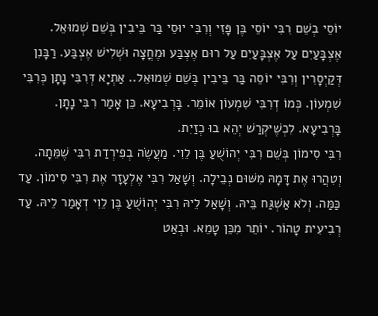יוֹסֵי בְשֵׁם רִבִּי יוֹסֵי בֶּן פָּזִי וְרִבִּי יוּסֵי בַּר בֵּיבִין בְּשֵׁם שְׁמוּאֵל. אֶצְבָּעַיִם עַל אֶצְבָּעַיִם עַל רוּם אֶצְבַּע וּמֶחֳצָה וּשְׁלִישׁ אֶצְבַּע. רַבָּנִן דְּקַיְסָרִין וְרִבִּי יוֹסֵה בַּר בֵּיבִין בְּשֵׁם שְׁמוּאֵל.. אַתְיָא דְּרִבִּי נָתָן כְּרִבִּי שִׁמְעוֹן. כְּמוֹ דְרִבִּי שִׁמְעוֹן אוֹמֵר. בָּרְבִיעָא. כֵּן אָמַר רִבִּי נָתָן. בָּרְבִיעָא. לִכְשֶׁיּקְרַשׁ יְהֵא בוּ כְזַיִת.
רִבִּי סִימוֹן בְּשֵׁם רִבִּי יְהוֹשֻׁעַ בֶּן לֵוִי. מַעֲשֶׂה בְפִירְדַת רִבִּי שֶׁמֵּתָה. וְטִהֲרוּ אֶת דָּמָהּ מִשּׁוּם נְבֵילָה. וְשָׁאַל רִבִּי אֶלְעָזָר אֶת רִבִּי סִימוֹן. עַד כַּמַּה. וְלֹא אַשְׁגַּח בֵּיהּ. וְשָׁאַל לֵיהּ רִבִּי יְהוֹשֻׁעַ בֶּן לֵוִי דְאָמַר לֵיהּ. עַד רְבִיעִית טָהוֹר. יוֹתֵר מִכֵּן טָמֵא. וּבְאַט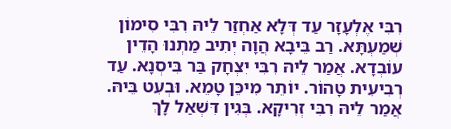רִבִּי אֶלְעָזָר עַד דְּלָא אַחְזַר לֵיהּ רִבִּי סִימוֹן שְׁמַעְתָּא. רַב בֵּיבָא הֲוָה יְתִיב מַתְנוּ הָדֵין עוֹבְדָא. אֲמַר לֵיהּ רִבִּי יִצְחָק בַּר בִּיסְנָא. עַד רְבִיעִית טָהוֹר. יוֹתֵר מִיכֵּן טָמֵא. וּבְעִט בֵּיהּ. אֲמַר לֵיהּ רִבִּי זְרִיקָא. בְּגִין דִּשְׁאַל לָךְ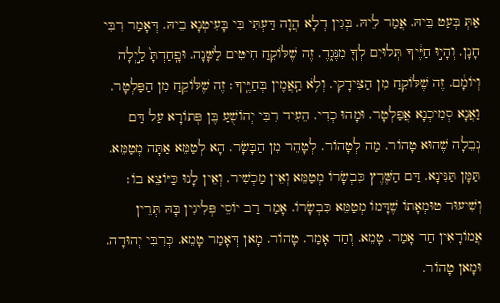אַתְּ בְּעַט בֵּיהּ. אֲמַר לֵיהּ. בְּגִין דְלָא הֲוָה דַּעְתִּי בִּי בָּעִיטְנָא בֵיהּ. דְּאָמַר רִבִּי חָנָן. וְהָי֣וּ חַיֶּ֔יךָ תְּלוּיִם לְךָ֖ מִנֶּג֑דֶ. זֶה שֶׁלּוֹקֵחַ חִיטִּים לַשָּׁנָה. וּפָֽחַדְתָּ֙ לַ֣יְלָה וְיוֹמָ֔ם. זֶה שֶׁלּוֹקֵחַ מִן הַצִּידָקִי. וְלֹ֥א תַֽאֲמִ֖ין בְּחַיֶּֽיךָ׃ זֶה שֶׁלּוֹקֵחַ מִן הַפַּלְטָר. וַאֲנָא סְמִיכְנָא אֲפַלְטָר. וּמָהוּ כְדִי. הֵעִיד רִבִּי יְהוֹשֻׁעַ בֶּן פְּתוֹרָא עַל דַּם נְבֵלָה שֶׁהוּא טָהוֹר. מַה לְטָהוֹר. לְטָהֵר מִן הַבָּשָׂר. הָא לְטַמֵּא אַתָּה מְטַמֵּא. תַּמָּן תַּנִּינָא. דַּם הַשֶּׁרֶץ כִּבְשָׂרוֹ מְטַמֵּא וְאֵין מַכְשִׁיר. וְאֵין לָנוּ כַּיּוֹצֵא בוֹ׃ וְשִׁיעוּר טוּמְאָתוֹ שֶׁדָּמוֹ מְטַמֵּא כִּבְשָׂרוֹ. אָמַר רַב יוֹסֵי פְּלִיגִין בָּהּ תְּרֵין אֲמוֹרָאִין חַד אָמַר. טָמֵא. וְחַד אָמַר. טָהוֹר. מָאן דְּאָמַר טָמֵא. כְּרִבִּי יְהוּדָה. וּמָאן טָהוֹר.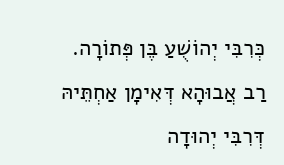כְּרִבִּי יְהוֹשֻׁעַ בֶּן פְּתוֹרָה. רַב אֲבוּהָא דְּאִימָן אַחְתֵּיהּ דְּרִבִּי יְהוּדָה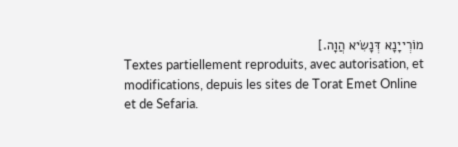מוֹרְייָנָא דְּנָשִׂיא הֲוָה.]
Textes partiellement reproduits, avec autorisation, et modifications, depuis les sites de Torat Emet Online et de Sefaria.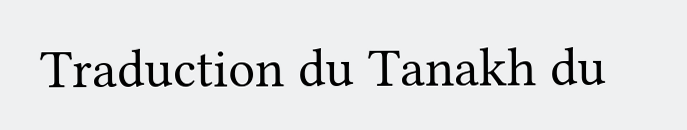Traduction du Tanakh du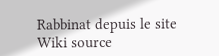Rabbinat depuis le site Wiki source